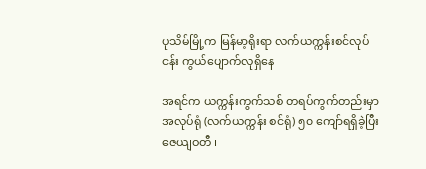ပုသိမ်မြို့က မြန်မာ့ရိုးရာ လက်ယက္ကန်းစင်လုပ်ငန်း ကွယ်ပျောက်လုရှိနေ

အရင်က ယက္ကန်းကွက်သစ် တရပ်ကွက်တည်းမှာ အလုပ်ရုံ (လက်ယက္ကန်း စင်ရုံ) ၅၀ ကျော်ရရှိခဲ့ပြီး ဇေယျဝတီ ၊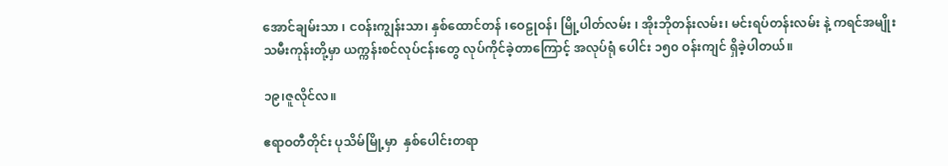အောင်ချမ်းသာ ၊ ငဝန်းကျွန်းသာ၊ နှစ်ထောင်တန် ၊‌ဝေဠုဝန်၊ မြို့ပါတ်လမ်း ၊ အိုးဘိုတန်းလမ်း၊ မင်းရပ်တန်းလမ်း နဲ့ ကရင်အမျိုးသမီးကုန်းတို့မှာ ယက္ကန်းစင်လုပ်ငန်းတွေ လုပ်ကိုင်ခဲ့တာကြောင့် အလုပ်ရုံ ပေါင်း ၁၅၀ ဝန်းကျင် ရှိခဲ့ပါတယ်။

၁၉၊ဇူလိုင်လ။

ဧရာဝတီတိုင်း ပုသိမ်မြို့မှာ  နှစ်ပေါင်းတရာ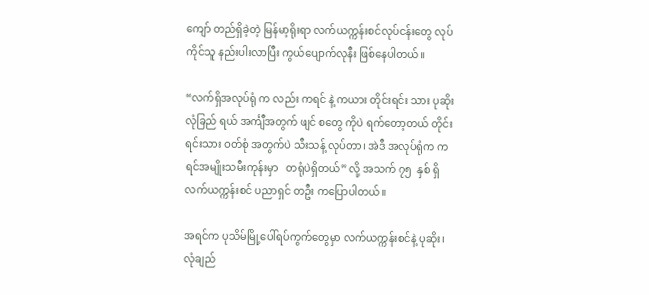ကျော် တည်ရှိခဲ့တဲ့ မြန်မာ့ရိုးရာ လက်ယက္ကန်းစင်လုပ်ငန်းတွေ လုပ်ကိုင်သူ နည်းပါးလာပြီး ကွယ်ပျောက်လုနီး ဖြစ်နေပါတယ်။

“လက်ရှိအလုပ်ရုံ က လည်း ကရင် နဲ့ ကယား တိုင်းရင်း သား ပုဆိုး လုံခြည် ရယ် အင်္ကျီအတွက် ဖျင် စတွေ ကိုပဲ ရက်တော့တယ် တိုင်းရင်းသား ဝတ်စုံ အတွက်ပဲ သီးသန့် လုပ်တာ၊ အဲဒီ အလုပ်ရုံက ကရင်အမျိုးသမီးကုန်းမှာ   တရုံပဲရှိတယ်” လို့ အသက် ၇၅  နှစ် ရှိ လက်ယက္ကန်းစင် ပညာရှင် တဦး ကပြောပါတယ်။

အရင်က ပုသိမ်မြို့ပေါ်ရပ်ကွက်တွေမှာ လက်ယက္ကန်းစင်နဲ့ ပုဆိုး၊ လုံချည်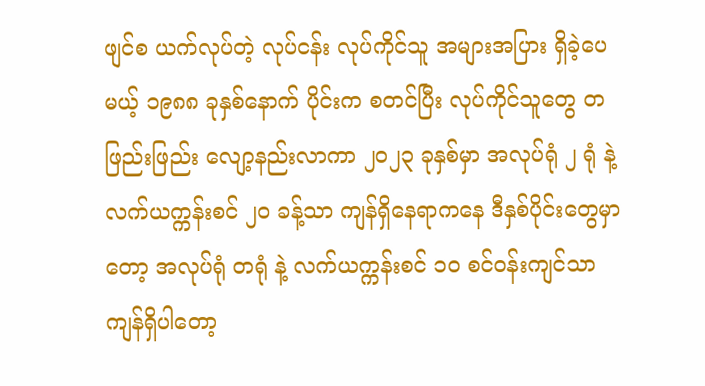ဖျင်စ ယက်လုပ်တဲ့ လုပ်ငန်း လုပ်ကိုင်သူ အများအပြား ရှိခဲ့ပေမယ့် ၁၉၈၈ ခုနှစ်နောက် ပိုင်းက စတင်ပြီး လုပ်ကိုင်သူတွေ တဖြည်းဖြည်း လျော့နည်းလာကာ ၂၀၂၃ ခုနှစ်မှာ အလုပ်ရုံ ၂ ရုံ နဲ့ လက်ယက္ကန်းစင် ၂၀ ခန့်သာ ကျန်ရှိနေရာကနေ ဒီနှစ်ပိုင်းတွေမှာတော့ အလုပ်ရုံ တရုံ နဲ့ လက်ယက္ကန်းစင် ၁၀ စင်ဝန်းကျင်သာ ကျန်ရှိပါတော့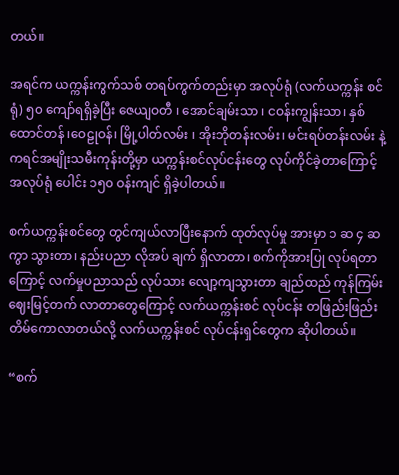တယ်။

အရင်က ယက္ကန်းကွက်သစ် တရပ်ကွက်တည်းမှာ အလုပ်ရုံ (လက်ယက္ကန်း စင်ရုံ) ၅၀ ကျော်ရရှိခဲ့ပြီး ဇေယျဝတီ ၊ အောင်ချမ်းသာ ၊ ငဝန်းကျွန်းသာ၊ နှစ်ထောင်တန် ၊‌ဝေဠုဝန်၊ မြို့ပါတ်လမ်း ၊ အိုးဘိုတန်းလမ်း၊ မင်းရပ်တန်းလမ်း နဲ့ ကရင်အမျိုးသမီးကုန်းတို့မှာ ယက္ကန်းစင်လုပ်ငန်းတွေ လုပ်ကိုင်ခဲ့တာကြောင့် အလုပ်ရုံ ပေါင်း ၁၅၀ ဝန်းကျင် ရှိခဲ့ပါတယ်။

စက်ယက္ကန်းစင်တွေ တွင်ကျယ်လာပြီးနောက် ထုတ်လုပ်မှု အားမှာ ၁ ဆ ၄ ဆ ကွာ သွားတာ၊ နည်းပညာ လိုအပ် ချက် ရှိလာတာ၊ စက်ကိုအားပြု လုပ်ရတာကြောင့် လက်မှုပညာသည် လုပ်သား လျော့ကျသွားတာ ချည်ထည် ကုန်ကြမ်းဈေးမြင့်တက် လာတာတွေကြောင့် လက်ယက္ကန်းစင် လုပ်ငန်း တဖြည်းဖြည်း တိမ်ကောလာတယ်လို့ လက်ယက္ကန်းစင် လုပ်ငန်းရှင်တွေက ဆိုပါတယ်။

“စက်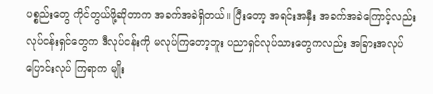ပစ္စည်းတွေ ကိုင်တွယ်ဖို့ဆိုတာက အခက်အခဲရှိတယ်။ ပြီးတော့ အရင်းအနှီး အခက်အခဲကြောင့်လည်း လုပ်ငန်းရှင်တွေက ဒီလုပ်ငန်းကို မလုပ်ကြတော့ဘူး ပညာရှင်လုပ်သားတွေကလည်း အခြားအလုပ် ပြောင်းလုပ် ကြရာက မျိုး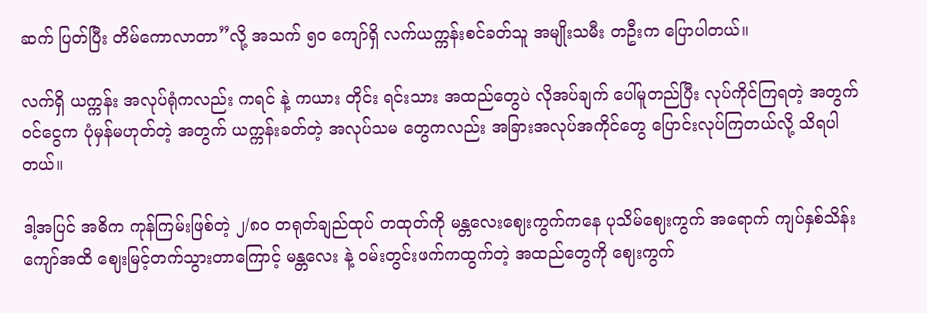ဆက် ပြတ်ပြီး တိမ်ကောလာတာ”လို့ အသက် ၅၀ ကျော်ရှိ လက်ယက္ကန်းစင်ခတ်သူ အမျိုးသမီး တဦးက ပြောပါတယ်။

လက်ရှိ ယက္ကန်း အလုပ်ရုံကလည်း ကရင် နဲ့ ကယား တိုင်း ရင်းသား အထည်တွေပဲ လိုအပ်ချက် ပေါ်မူတည်ပြီး လုပ်ကိုင်ကြရတဲ့ အတွက် ဝင်ငွေက ပုံမှန်မဟုတ်တဲ့ အတွက် ယက္ကန်းခတ်တဲ့ အလုပ်သမ တွေကလည်း အခြားအလုပ်အကိုင်တွေ ပြောင်းလုပ်ကြတယ်လို့ သိရပါတယ်။

ဒါ့အပြင် အဓိက ကုန်ကြမ်းဖြစ်တဲ့ ၂/၈၀ တရုတ်ချည်ထုပ် တထုတ်ကို မန္တလေးဈေးကွက်ကနေ ပုသိမ်ဈေးကွက် အရောက် ကျပ်နှစ်သိန်းကျော်အထိ ဈေးမြင့်တက်သွားတာကြောင့် မန္တလေး နဲ့ ဝမ်းတွင်းဖက်ကထွက်တဲ့ အထည်တွေကို ဈေးကွက်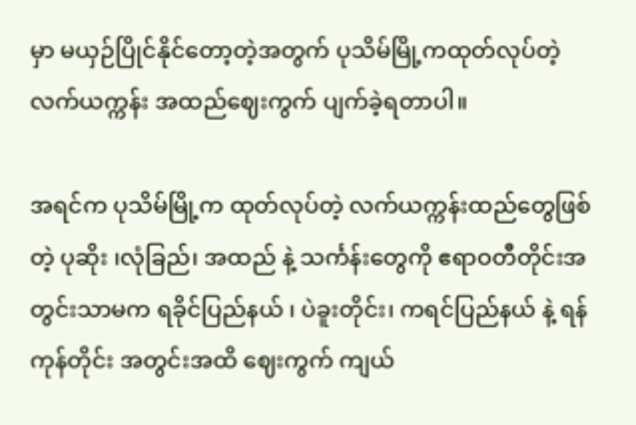မှာ မယှဉ်ပြိုင်နိုင်တော့တဲ့အတွက် ပုသိမ်မြို့ကထုတ်လုပ်တဲ့ လက်ယက္ကန်း အထည်ဈေးကွက် ပျက်ခဲ့ရတာပါ။

အရင်က ပုသိမ်မြို့က ထုတ်လုပ်တဲ့ လက်ယက္ကန်းထည်တွေဖြစ်တဲ့ ပုဆိုး ၊လုံခြည်၊ အထည် နဲ့ သင်္ကန်းတွေကို ဧရာဝတီတိုင်းအတွင်းသာမက ရခိုင်ပြည်နယ် ၊ ပဲခူးတိုင်း၊ ကရင်ပြည်နယ် နဲ့ ရန်ကုန်တိုင်း အတွင်းအထိ ဈေးကွက် ကျယ်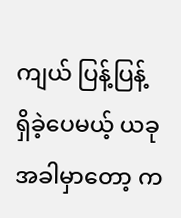ကျယ် ပြန့်ပြန့် ရှိခဲ့ပေမယ့် ယခုအခါမှာတော့ က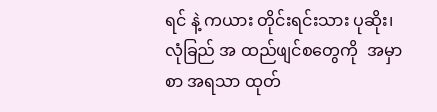ရင် နဲ့ ကယား တိုင်းရင်းသား ပုဆိုး၊ လုံခြည် အ ထည်ဖျင်စတွေကို  အမှာစာ အရသာ ထုတ်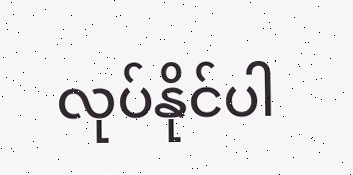လုပ်နိုင်ပါ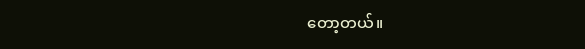တော့တယ်။